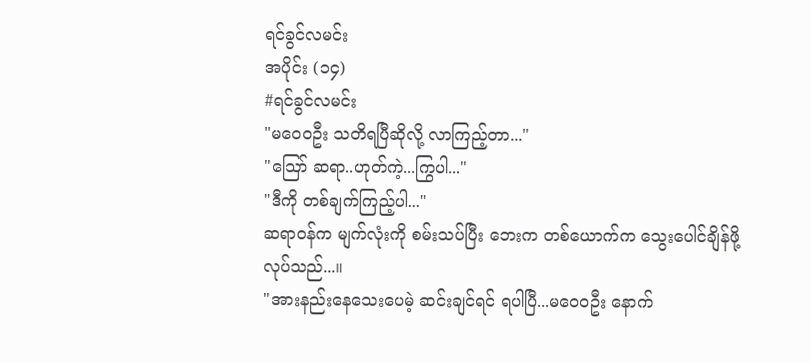ရင်ခွင်လမင်း
အပိုင်း (၁၄)
#ရင်ခွင်လမင်း
"မဝေ၀ဦး သတိရပြီဆိုလို့ လာကြည့်တာ..."
"သြော် ဆရာ..ဟုတ်ကဲ့...ကြွပါ..."
"ဒီကို တစ်ချက်ကြည့်ပါ..."
ဆရာ၀န်က မျက်လုံးကို စမ်းသပ်ပြီး ဘေးက တစ်ယောက်က သွေးပေါင်ချိန်ဖို့ လုပ်သည်...။
"အားနည်းနေသေးပေမဲ့ ဆင်းချင်ရင် ရပါပြီ...မဝေ၀ဦး နောက်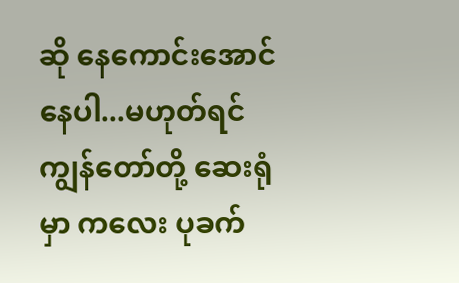ဆို နေကောင်းအောင်နေပါ...မဟုတ်ရင် ကျွန်တော်တို့ ဆေးရုံမှာ ကလေး ပုခက်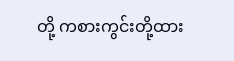တို့ ကစားကွင်းတို့ထား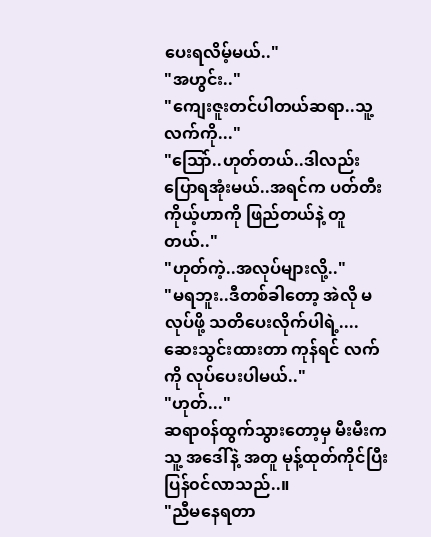ပေးရလိမ့်မယ်.."
"အဟွင်း.."
"ကျေးဇူးတင်ပါတယ်ဆရာ..သူ့လက်ကို..."
"သြော်..ဟုတ်တယ်..ဒါလည်း ပြောရအုံးမယ်..အရင်က ပတ်တီးကိုယ့်ဟာကို ဖြည်တယ်နဲ့ တူတယ်.."
"ဟုတ်ကဲ့..အလုပ်များလို့.."
"မရဘူး..ဒီတစ်ခါတော့ အဲလို မလုပ်ဖို့ သတိပေးလိုက်ပါရဲ့....ဆေးသွင်းထားတာ ကုန်ရင် လက်ကို လုပ်ပေးပါမယ်.."
"ဟုတ်..."
ဆရာ၀န်ထွက်သွားတော့မှ မီးမီးက သူ့ အဒေါ်နဲ့ အတူ မုန့်ထုတ်ကိုင်ပြီး ပြန်၀င်လာသည်..။
"ညီမနေရတာ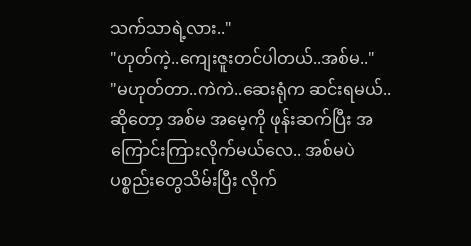သက်သာရဲ့လား.."
"ဟုတ်ကဲ့..ကျေးဇူးတင်ပါတယ်..အစ်မ.."
"မဟုတ်တာ..ကဲကဲ..ဆေးရုံက ဆင်းရမယ်..ဆိုတော့ အစ်မ အမေ့ကို ဖုန်းဆက်ပြီး အကြောင်းကြားလိုက်မယ်လေ.. အစ်မပဲ ပစ္စည်းတွေသိမ်းပြီး လိုက်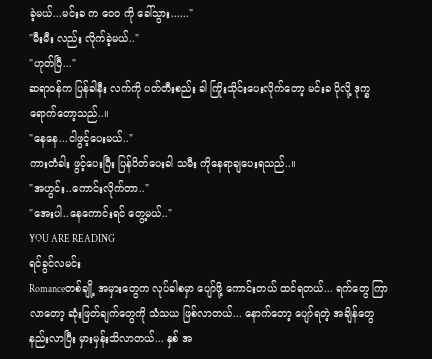ခဲ့မယ်...မင်းခ က ဝေ၀ ကို ခေါ်သွား......"
"မီးမီး လည်း လိုက်ခဲ့မယ်.."
"ဟုတ်ပြီ..."
ဆရာ၀န်က ပြန်ခါနီး လက်ကို ပတ်တီးစည်း ခါ ကြိုးသိုင်းပေးလိုက်တော့ မင်းခ ပိုလို့ ဒုက္ခရောက်တော့သည်..။
"နေနေ...ငါဖွင့်ပေးမယ်.."
ကားတံခါး ဖွင့်ပေးပြီး ပြန်ပိတ်ပေးခါ သမီး ကိုနေရာချပေးရသည်..။
"အဟွင်း..ကောင်းလိုက်တာ.."
"အေးပါ..နေကောင်းရင် တွေ့မယ်.."
YOU ARE READING
ရင်ခွင်လမင်း
Romanceတစ်ချို့ အမှားတွေက လုပ်ခါစမှာ ပျော်ဖို့ ကောင်းတယ် ထင်ရတယ်... ရက်တွေ ကြာလာတော့ ဆုံးဖြတ်ချက်တွေကို သံသယ ဖြစ်လာတယ်... နောက်တော့ ပျော်ရတဲ့ အချိန်တွေ နည်းလာပြီး မှားမှန်းသိလာတယ်... နှစ် အ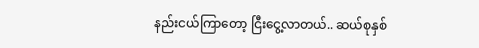နည်းငယ်ကြာတော့ ငြီးငွေ့လာတယ်.. ဆယ်စုနှစ်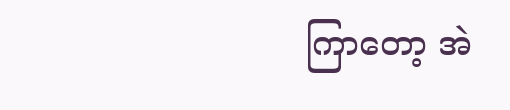ကြာတော့ အဲ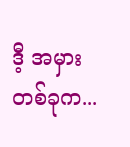ဒီ့ အမှား တစ်ခုက...